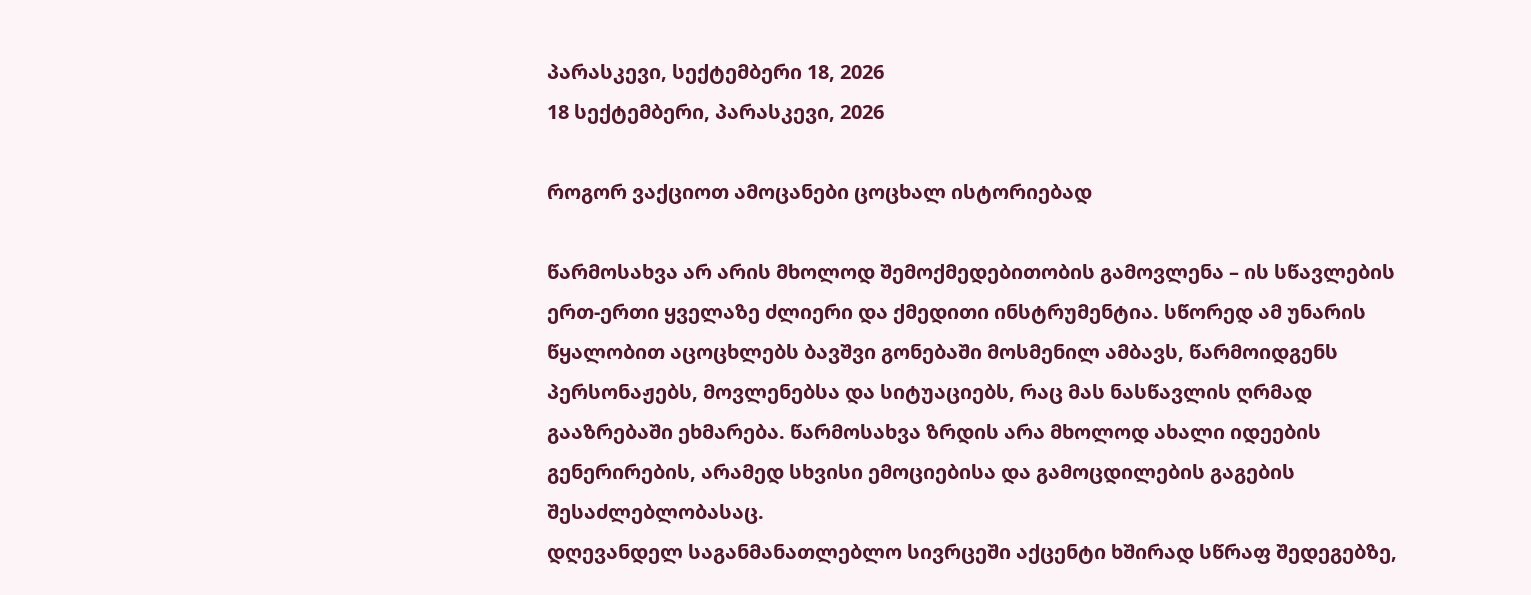პარასკევი, სექტემბერი 18, 2026
18 სექტემბერი, პარასკევი, 2026

როგორ ვაქციოთ ამოცანები ცოცხალ ისტორიებად

წარმოსახვა არ არის მხოლოდ შემოქმედებითობის გამოვლენა – ის სწავლების ერთ-ერთი ყველაზე ძლიერი და ქმედითი ინსტრუმენტია. სწორედ ამ უნარის წყალობით აცოცხლებს ბავშვი გონებაში მოსმენილ ამბავს, წარმოიდგენს პერსონაჟებს, მოვლენებსა და სიტუაციებს, რაც მას ნასწავლის ღრმად გააზრებაში ეხმარება. წარმოსახვა ზრდის არა მხოლოდ ახალი იდეების გენერირების, არამედ სხვისი ემოციებისა და გამოცდილების გაგების შესაძლებლობასაც.
დღევანდელ საგანმანათლებლო სივრცეში აქცენტი ხშირად სწრაფ შედეგებზე,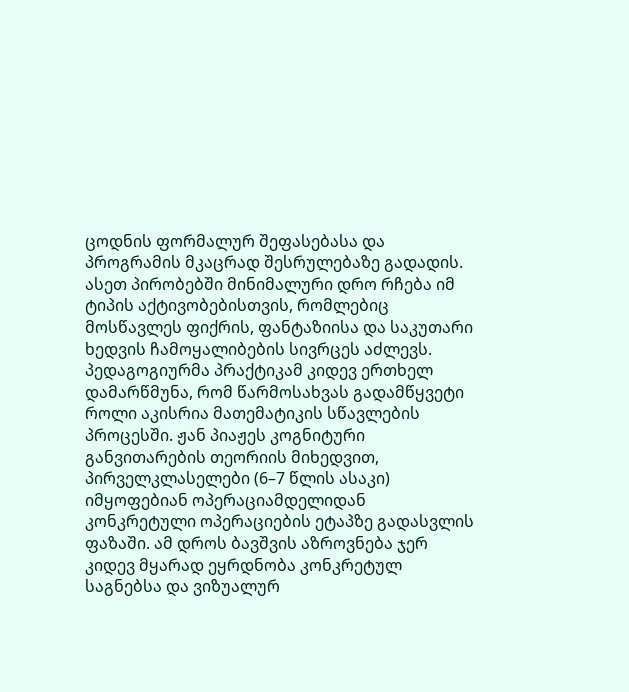ცოდნის ფორმალურ შეფასებასა და პროგრამის მკაცრად შესრულებაზე გადადის. ასეთ პირობებში მინიმალური დრო რჩება იმ ტიპის აქტივობებისთვის, რომლებიც მოსწავლეს ფიქრის, ფანტაზიისა და საკუთარი ხედვის ჩამოყალიბების სივრცეს აძლევს.
პედაგოგიურმა პრაქტიკამ კიდევ ერთხელ დამარწმუნა, რომ წარმოსახვას გადამწყვეტი როლი აკისრია მათემატიკის სწავლების პროცესში. ჟან პიაჟეს კოგნიტური განვითარების თეორიის მიხედვით, პირველკლასელები (6–7 წლის ასაკი) იმყოფებიან ოპერაციამდელიდან კონკრეტული ოპერაციების ეტაპზე გადასვლის ფაზაში. ამ დროს ბავშვის აზროვნება ჯერ კიდევ მყარად ეყრდნობა კონკრეტულ საგნებსა და ვიზუალურ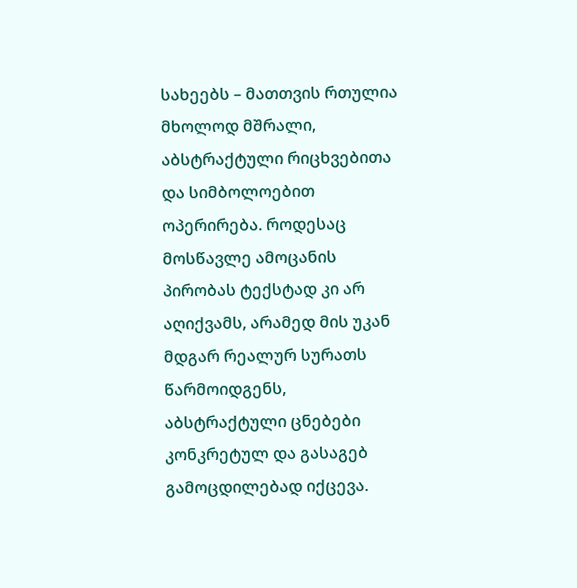სახეებს – მათთვის რთულია მხოლოდ მშრალი, აბსტრაქტული რიცხვებითა და სიმბოლოებით ოპერირება. როდესაც მოსწავლე ამოცანის პირობას ტექსტად კი არ აღიქვამს, არამედ მის უკან მდგარ რეალურ სურათს წარმოიდგენს, აბსტრაქტული ცნებები კონკრეტულ და გასაგებ გამოცდილებად იქცევა.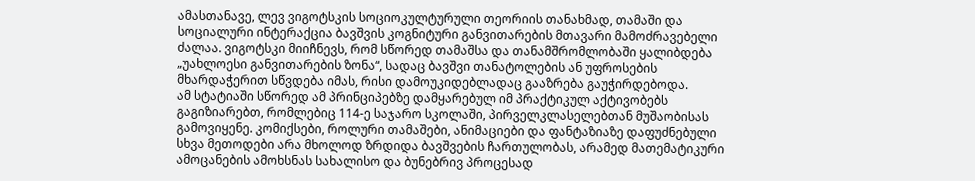ამასთანავე, ლევ ვიგოტსკის სოციოკულტურული თეორიის თანახმად, თამაში და სოციალური ინტერაქცია ბავშვის კოგნიტური განვითარების მთავარი მამოძრავებელი ძალაა. ვიგოტსკი მიიჩნევს, რომ სწორედ თამაშსა და თანამშრომლობაში ყალიბდება „უახლოესი განვითარების ზონა“, სადაც ბავშვი თანატოლების ან უფროსების მხარდაჭერით სწვდება იმას, რისი დამოუკიდებლადაც გააზრება გაუჭირდებოდა.
ამ სტატიაში სწორედ ამ პრინციპებზე დამყარებულ იმ პრაქტიკულ აქტივობებს გაგიზიარებთ, რომლებიც 114-ე საჯარო სკოლაში, პირველკლასელებთან მუშაობისას გამოვიყენე. კომიქსები, როლური თამაშები, ანიმაციები და ფანტაზიაზე დაფუძნებული სხვა მეთოდები არა მხოლოდ ზრდიდა ბავშვების ჩართულობას, არამედ მათემატიკური ამოცანების ამოხსნას სახალისო და ბუნებრივ პროცესად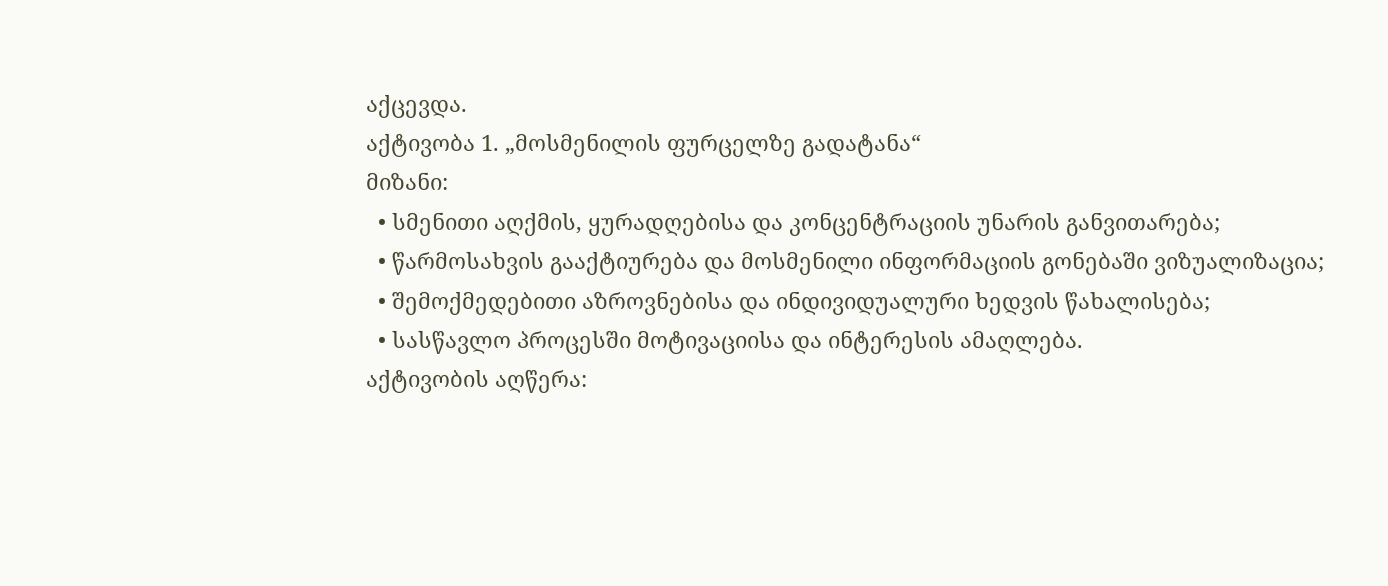აქცევდა.
აქტივობა 1. „მოსმენილის ფურცელზე გადატანა“
მიზანი:
  • სმენითი აღქმის, ყურადღებისა და კონცენტრაციის უნარის განვითარება;
  • წარმოსახვის გააქტიურება და მოსმენილი ინფორმაციის გონებაში ვიზუალიზაცია;
  • შემოქმედებითი აზროვნებისა და ინდივიდუალური ხედვის წახალისება;
  • სასწავლო პროცესში მოტივაციისა და ინტერესის ამაღლება.
აქტივობის აღწერა: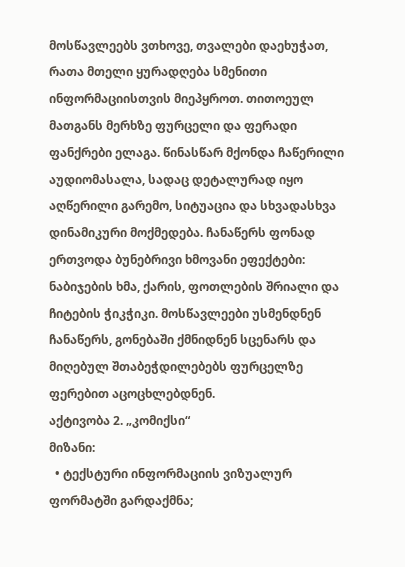მოსწავლეებს ვთხოვე, თვალები დაეხუჭათ, რათა მთელი ყურადღება სმენითი ინფორმაციისთვის მიეპყროთ. თითოეულ მათგანს მერხზე ფურცელი და ფერადი ფანქრები ელაგა. წინასწარ მქონდა ჩაწერილი აუდიომასალა, სადაც დეტალურად იყო აღწერილი გარემო, სიტუაცია და სხვადასხვა დინამიკური მოქმედება. ჩანაწერს ფონად ერთვოდა ბუნებრივი ხმოვანი ეფექტები: ნაბიჯების ხმა, ქარის, ფოთლების შრიალი და ჩიტების ჭიკჭიკი. მოსწავლეები უსმენდნენ ჩანაწერს, გონებაში ქმნიდნენ სცენარს და მიღებულ შთაბეჭდილებებს ფურცელზე ფერებით აცოცხლებდნენ.
აქტივობა 2. „კომიქსი“
მიზანი:
  • ტექსტური ინფორმაციის ვიზუალურ ფორმატში გარდაქმნა;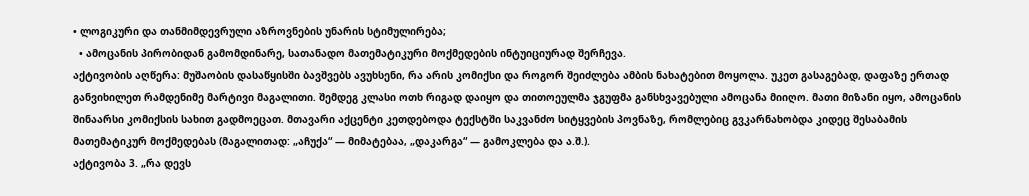• ლოგიკური და თანმიმდევრული აზროვნების უნარის სტიმულირება;
  • ამოცანის პირობიდან გამომდინარე, სათანადო მათემატიკური მოქმედების ინტუიციურად შერჩევა.
აქტივობის აღწერა: მუშაობის დასაწყისში ბავშვებს ავუხსენი, რა არის კომიქსი და როგორ შეიძლება ამბის ნახატებით მოყოლა. უკეთ გასაგებად, დაფაზე ერთად განვიხილეთ რამდენიმე მარტივი მაგალითი. შემდეგ კლასი ოთხ რიგად დაიყო და თითოეულმა ჯგუფმა განსხვავებული ამოცანა მიიღო. მათი მიზანი იყო, ამოცანის შინაარსი კომიქსის სახით გადმოეცათ. მთავარი აქცენტი კეთდებოდა ტექსტში საკვანძო სიტყვების პოვნაზე, რომლებიც გვკარნახობდა კიდეც შესაბამის მათემატიკურ მოქმედებას (მაგალითად: „აჩუქა“ — მიმატებაა, „დაკარგა“ — გამოკლება და ა.შ.).
აქტივობა 3. „რა დევს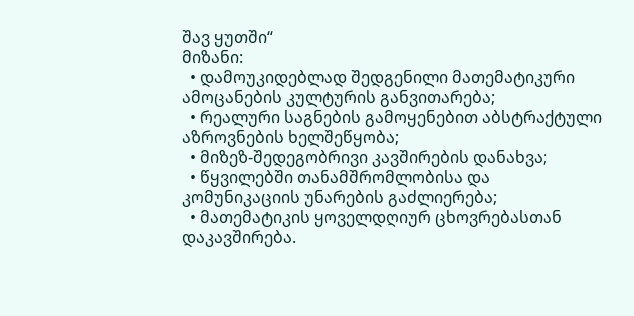შავ ყუთში“
მიზანი:
  • დამოუკიდებლად შედგენილი მათემატიკური ამოცანების კულტურის განვითარება;
  • რეალური საგნების გამოყენებით აბსტრაქტული აზროვნების ხელშეწყობა;
  • მიზეზ-შედეგობრივი კავშირების დანახვა;
  • წყვილებში თანამშრომლობისა და კომუნიკაციის უნარების გაძლიერება;
  • მათემატიკის ყოველდღიურ ცხოვრებასთან დაკავშირება.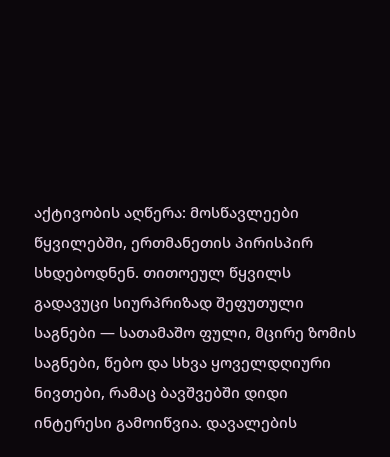აქტივობის აღწერა: მოსწავლეები წყვილებში, ერთმანეთის პირისპირ სხდებოდნენ. თითოეულ წყვილს გადავუცი სიურპრიზად შეფუთული საგნები — სათამაშო ფული, მცირე ზომის საგნები, წებო და სხვა ყოველდღიური ნივთები, რამაც ბავშვებში დიდი ინტერესი გამოიწვია. დავალების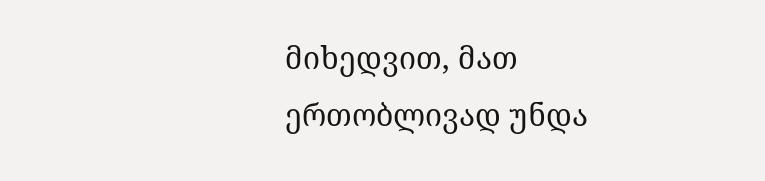მიხედვით, მათ ერთობლივად უნდა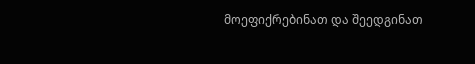მოეფიქრებინათ და შეედგინათ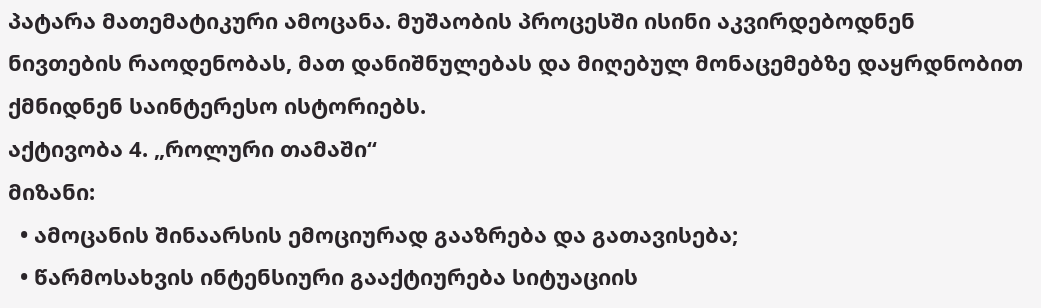პატარა მათემატიკური ამოცანა. მუშაობის პროცესში ისინი აკვირდებოდნენ ნივთების რაოდენობას, მათ დანიშნულებას და მიღებულ მონაცემებზე დაყრდნობით ქმნიდნენ საინტერესო ისტორიებს.
აქტივობა 4. „როლური თამაში“
მიზანი:
  • ამოცანის შინაარსის ემოციურად გააზრება და გათავისება;
  • წარმოსახვის ინტენსიური გააქტიურება სიტუაციის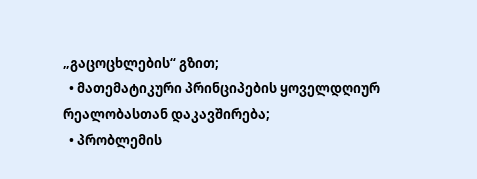„გაცოცხლების“ გზით;
  • მათემატიკური პრინციპების ყოველდღიურ რეალობასთან დაკავშირება;
  • პრობლემის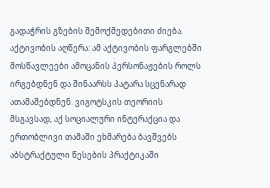გადაჭრის გზების შემოქმედებითი ძიება.
აქტივობის აღწერა: ამ აქტივობის ფარგლებში მოსწავლეები ამოცანის პერსონაჟების როლს ირგებდნენ და შინაარსს პატარა სცენარად ათამაშებდნენ. ვიგოტსკის თეორიის მსგავსად, აქ სოციალური ინტერაქცია და ერთობლივი თამაში ეხმარება ბავშვებს აბსტრაქტული წესების პრაქტიკაში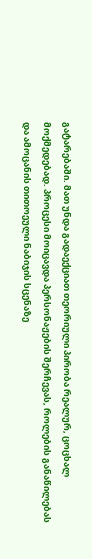გატარებაში. მათ უნდა გადაექციათ თეორიული პირობა რეალურ, ცოცხალ მოქმედებად. პროცესი მოიცავდა პერსონაჟების შერჩევას, როლების განაწილებას და ამოცანის თითოეული ნაბიჯის სცენაზე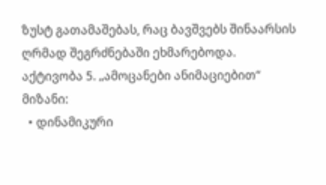ზუსტ გათამაშებას, რაც ბავშვებს შინაარსის ღრმად შეგრძნებაში ეხმარებოდა.
აქტივობა 5. „ამოცანები ანიმაციებით“
მიზანი:
  • დინამიკური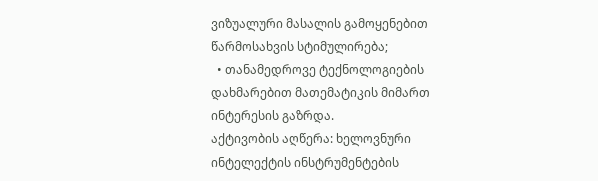ვიზუალური მასალის გამოყენებით წარმოსახვის სტიმულირება;
  • თანამედროვე ტექნოლოგიების დახმარებით მათემატიკის მიმართ ინტერესის გაზრდა.
აქტივობის აღწერა: ხელოვნური ინტელექტის ინსტრუმენტების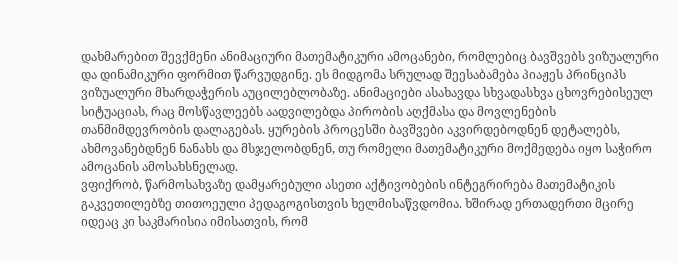დახმარებით შევქმენი ანიმაციური მათემატიკური ამოცანები, რომლებიც ბავშვებს ვიზუალური და დინამიკური ფორმით წარვუდგინე. ეს მიდგომა სრულად შეესაბამება პიაჟეს პრინციპს ვიზუალური მხარდაჭერის აუცილებლობაზე. ანიმაციები ასახავდა სხვადასხვა ცხოვრებისეულ სიტუაციას, რაც მოსწავლეებს აადვილებდა პირობის აღქმასა და მოვლენების თანმიმდევრობის დალაგებას. ყურების პროცესში ბავშვები აკვირდებოდნენ დეტალებს, ახმოვანებდნენ ნანახს და მსჯელობდნენ, თუ რომელი მათემატიკური მოქმედება იყო საჭირო ამოცანის ამოსახსნელად.
ვფიქრობ, წარმოსახვაზე დამყარებული ასეთი აქტივობების ინტეგრირება მათემატიკის გაკვეთილებზე თითოეული პედაგოგისთვის ხელმისაწვდომია. ხშირად ერთადერთი მცირე იდეაც კი საკმარისია იმისათვის, რომ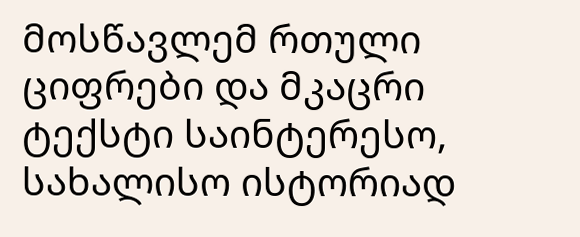მოსწავლემ რთული ციფრები და მკაცრი ტექსტი საინტერესო, სახალისო ისტორიად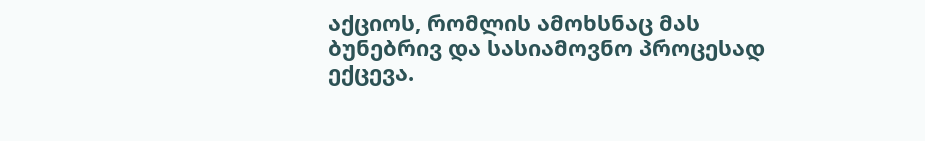აქციოს, რომლის ამოხსნაც მას ბუნებრივ და სასიამოვნო პროცესად ექცევა.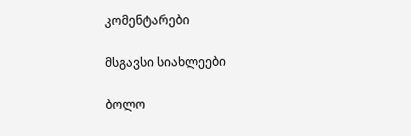კომენტარები

მსგავსი სიახლეები

ბოლო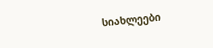სიახლეები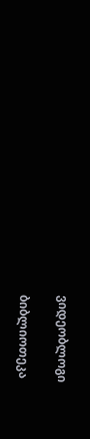ვიდეობლოგი

ბიბლიოთეკა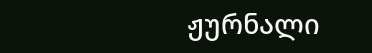ჟურნალი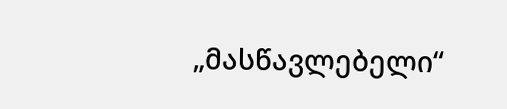„მასწავლებელი“